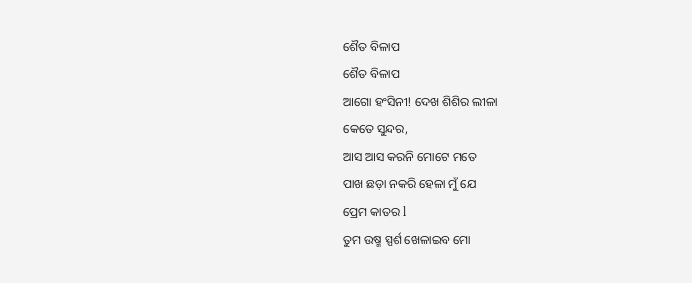ଶୈତ ବିଳାପ
ଶୈତ ବିଳାପ
ଆଗୋ ହଂସିନୀ! ଦେଖ ଶିଶିର ଲୀଳା
କେତେ ସୁନ୍ଦର,
ଆସ ଆସ କରନି ମୋଟେ ମତେ
ପାଖ ଛଡ଼ା ନକରି ହେଳା ମୁଁ ଯେ
ପ୍ରେମ କାତର l
ତୁମ ଉଷ୍ମ ସ୍ପର୍ଶ ଖେଳାଇବ ମୋ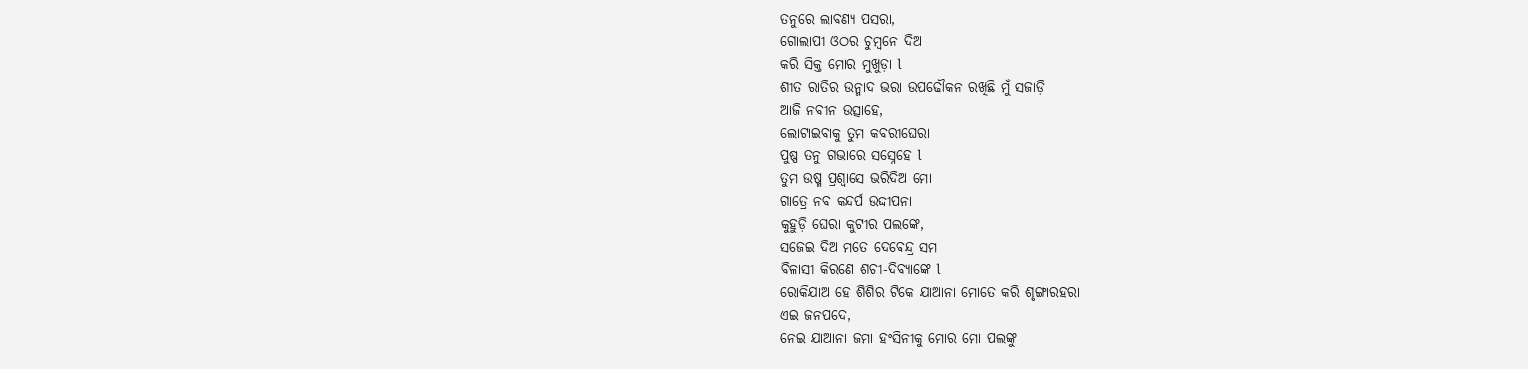ତନୁରେ ଲାବଣ୍ୟ ପସରା,
ଗୋଲାପୀ ଓଠର ଚୁମ୍ବନେ ଦିଅ
କରି ସିକ୍ତ ମୋର ମୁଖୁଡ଼ା l
ଶୀତ ରାତିର ଉନ୍ମାଦ ଭରା ଉପଢୌକନ ରଖିଛି ମୁଁ ସଜାଡ଼ି
ଆଜି ନବୀନ ଉତ୍ସାହେ,
ଲୋଟାଇବାକୁ ତୁମ କବରୀଘେରା
ପୁଷ୍ପ ତନୁ ଗଭାରେ ସସ୍ନେହେ l
ତୁମ ଉଷ୍ମ ପ୍ରଶ୍ୱାସେ ଭରିଦିଅ ମୋ
ଗାତ୍ରେ ନବ କନ୍ଦର୍ପ ଉଦ୍ଦୀପନା
କୁହୁଡ଼ି ଘେରା କୁଟୀର ପଲଙ୍କେ,
ସଜେଇ ଦିଅ ମତେ ଦେଵେନ୍ଦ୍ର ସମ
ବିଳାସୀ କିରଣେ ଶଚୀ-ଦିବ୍ୟାଙ୍କେ l
ରୋକିଯାଅ ହେ ଶିଶିର ଟିକେ ଯାଆନା ମୋତେ କରି ଶୃଙ୍ଗାରହରା
ଏଇ ଜନପଦେ,
ନେଇ ଯାଆନା ଜମା ହଂସିନୀକୁ ମୋର ମୋ ପଲଙ୍କୁ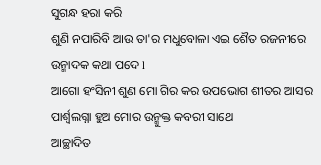ସୁଗନ୍ଧ ହରା କରି
ଶୁଣି ନପାରିବି ଆଉ ତା'ର ମଧୁବୋଳା ଏଇ ଶୈତ ରଜନୀରେ
ଉନ୍ମାଦକ କଥା ପଦେ l
ଆଗୋ ହଂସିନୀ ଶୁଣ ମୋ ଗିର କର ଉପଭୋଗ ଶୀତର ଆସର ପାର୍ଶ୍ୱଲଗ୍ନା ହୁଅ ମୋର ଉନ୍ମୁକ୍ତ କବରୀ ସାଥେ
ଆଚ୍ଛାଦିତ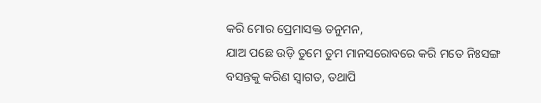କରି ମୋର ପ୍ରେମାସକ୍ତ ତନୁମନ,
ଯାଅ ପଛେ ଉଡ଼ି ତୁମେ ତୁମ ମାନସରୋବରେ କରି ମତେ ନିଃସଙ୍ଗ
ବସନ୍ତକୁ କରିଣ ସ୍ୱାଗତ, ତଥାପି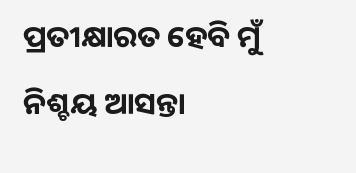ପ୍ରତୀକ୍ଷାରତ ହେବି ମୁଁ ନିଶ୍ଚୟ ଆସନ୍ତା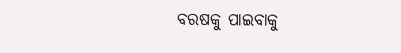ବରଷକୁ ପାଇବାକୁ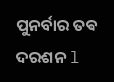ପୁନର୍ବାର ତଵ ଦରଶନ l